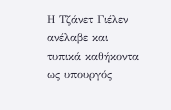Η Τζάνετ Γιέλεν ανέλαβε και τυπικά καθήκοντα ως υπουργός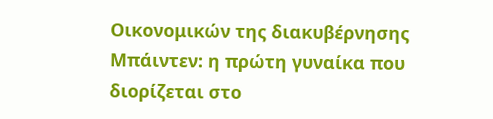Οικονομικών της διακυβέρνησης Μπάιντεν: η πρώτη γυναίκα που διορίζεται στο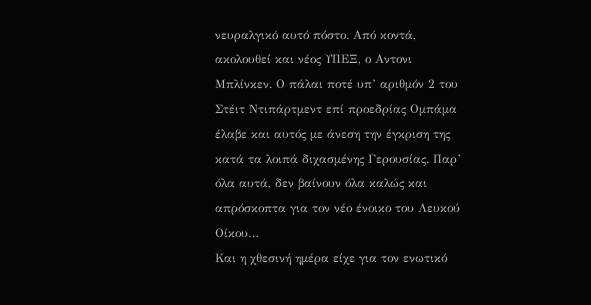νευραλγικό αυτό πόστο. Από κοντά, ακολουθεί και νέος ΥΠΕΞ, ο Αντονι Μπλίνκεν. Ο πάλαι ποτέ υπ’ αριθμόν 2 του Στέιτ Ντιπάρτμεντ επί προεδρίας Ομπάμα έλαβε και αυτός με άνεση την έγκριση της κατά τα λοιπά διχασμένης Γερουσίας. Παρ’ όλα αυτά, δεν βαίνουν όλα καλώς και απρόσκοπτα για τον νέο ένοικο του Λευκού Οίκου…
Και η χθεσινή ημέρα είχε για τον ενωτικό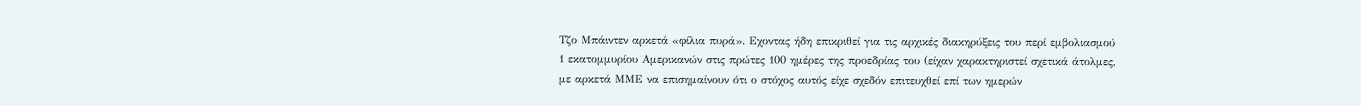Τζο Μπάιντεν αρκετά «φίλια πυρά». Εχοντας ήδη επικριθεί για τις αρχικές διακηρύξεις του περί εμβολιασμού 1 εκατομμυρίου Αμερικανών στις πρώτες 100 ημέρες της προεδρίας του (είχαν χαρακτηριστεί σχετικά άτολμες, με αρκετά ΜΜΕ να επισημαίνουν ότι ο στόχος αυτός είχε σχεδόν επιτευχθεί επί των ημερών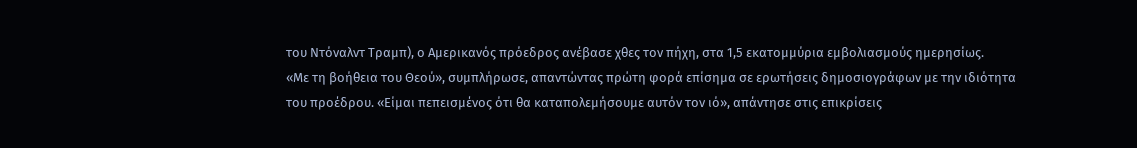του Ντόναλντ Τραμπ), ο Αμερικανός πρόεδρος ανέβασε χθες τον πήχη, στα 1,5 εκατομμύρια εμβολιασμούς ημερησίως.
«Με τη βοήθεια του Θεού», συμπλήρωσε, απαντώντας πρώτη φορά επίσημα σε ερωτήσεις δημοσιογράφων με την ιδιότητα του προέδρου. «Είμαι πεπεισμένος ότι θα καταπολεμήσουμε αυτόν τον ιό», απάντησε στις επικρίσεις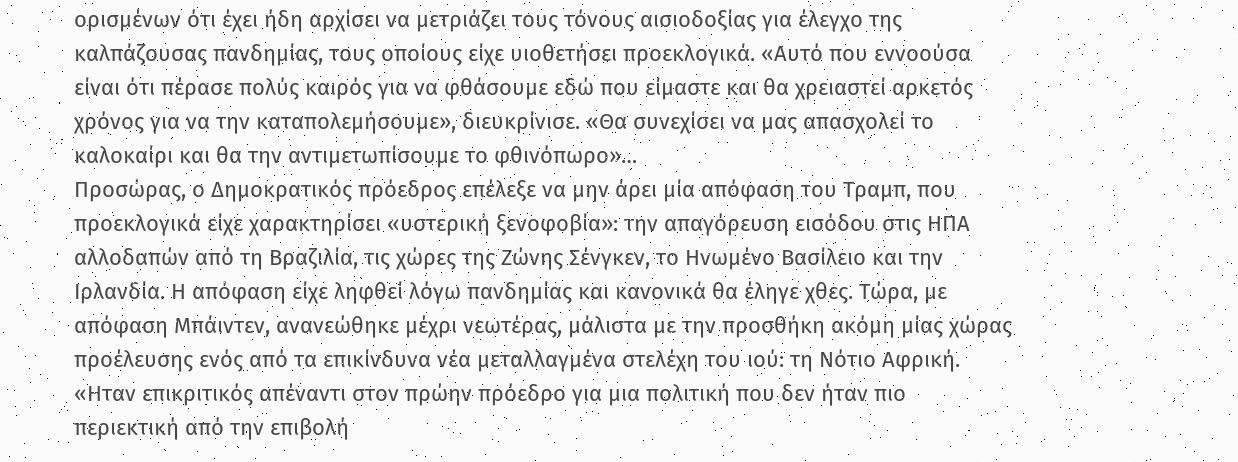ορισμένων ότι έχει ήδη αρχίσει να μετριάζει τους τόνους αισιοδοξίας για έλεγχο της καλπάζουσας πανδημίας, τους οποίους είχε υιοθετήσει προεκλογικά. «Αυτό που εννοούσα είναι ότι πέρασε πολύς καιρός για να φθάσουμε εδώ που είμαστε και θα χρειαστεί αρκετός χρόνος για να την καταπολεμήσουμε», διευκρίνισε. «Θα συνεχίσει να μας απασχολεί το καλοκαίρι και θα την αντιμετωπίσουμε το φθινόπωρο»…
Προσώρας, ο Δημοκρατικός πρόεδρος επέλεξε να μην άρει μία απόφαση του Τραμπ, που προεκλογικά είχε χαρακτηρίσει «υστερική ξενοφοβία»: την απαγόρευση εισόδου στις ΗΠΑ αλλοδαπών από τη Βραζιλία, τις χώρες της Ζώνης Σένγκεν, το Ηνωμένο Βασίλειο και την Ιρλανδία. Η απόφαση είχε ληφθεί λόγω πανδημίας και κανονικά θα έληγε χθες. Τώρα, με απόφαση Μπάιντεν, ανανεώθηκε μέχρι νεωτέρας, μάλιστα με την προσθήκη ακόμη μίας χώρας προέλευσης ενός από τα επικίνδυνα νέα μεταλλαγμένα στελέχη του ιού: τη Νότιο Αφρική.
«Ηταν επικριτικός απέναντι στον πρώην πρόεδρο για μια πολιτική που δεν ήταν πιο περιεκτική από την επιβολή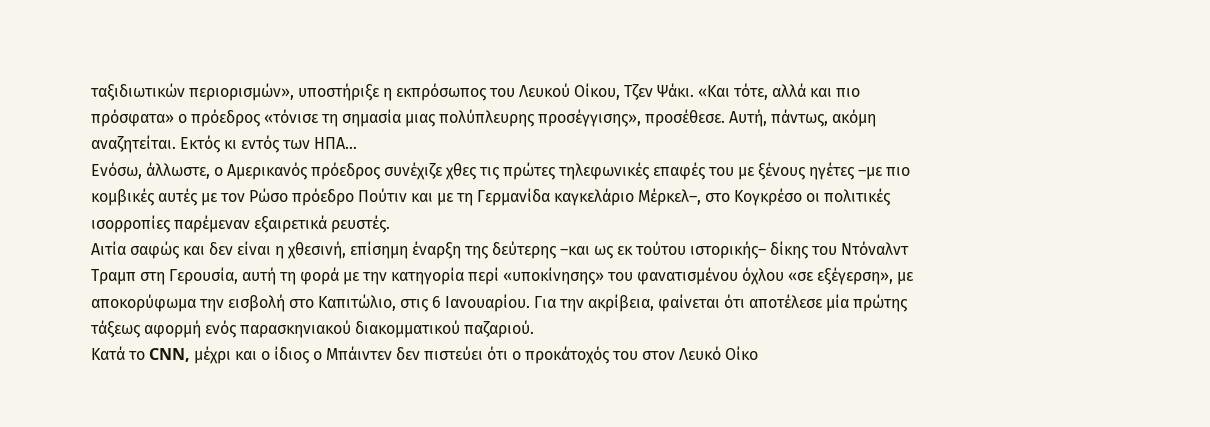ταξιδιωτικών περιορισμών», υποστήριξε η εκπρόσωπος του Λευκού Οίκου, Τζεν Ψάκι. «Και τότε, αλλά και πιο πρόσφατα» ο πρόεδρος «τόνισε τη σημασία μιας πολύπλευρης προσέγγισης», προσέθεσε. Αυτή, πάντως, ακόμη αναζητείται. Εκτός κι εντός των ΗΠΑ…
Ενόσω, άλλωστε, ο Αμερικανός πρόεδρος συνέχιζε χθες τις πρώτες τηλεφωνικές επαφές του με ξένους ηγέτες –με πιο κομβικές αυτές με τον Ρώσο πρόεδρο Πούτιν και με τη Γερμανίδα καγκελάριο Μέρκελ–, στο Κογκρέσο οι πολιτικές ισορροπίες παρέμεναν εξαιρετικά ρευστές.
Αιτία σαφώς και δεν είναι η χθεσινή, επίσημη έναρξη της δεύτερης –και ως εκ τούτου ιστορικής– δίκης του Ντόναλντ Τραμπ στη Γερουσία, αυτή τη φορά με την κατηγορία περί «υποκίνησης» του φανατισμένου όχλου «σε εξέγερση», με αποκορύφωμα την εισβολή στο Καπιτώλιο, στις 6 Ιανουαρίου. Για την ακρίβεια, φαίνεται ότι αποτέλεσε μία πρώτης τάξεως αφορμή ενός παρασκηνιακού διακομματικού παζαριού.
Κατά το CNN, μέχρι και ο ίδιος ο Μπάιντεν δεν πιστεύει ότι ο προκάτοχός του στον Λευκό Οίκο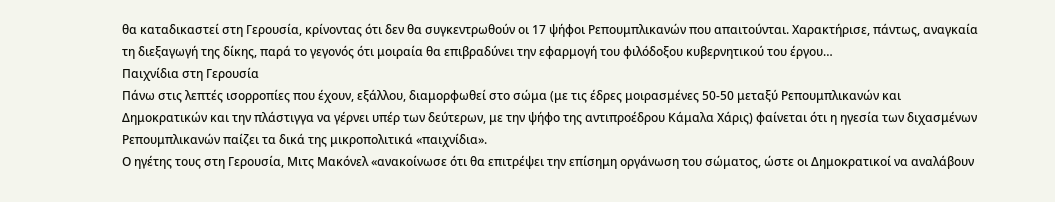θα καταδικαστεί στη Γερουσία, κρίνοντας ότι δεν θα συγκεντρωθούν οι 17 ψήφοι Ρεπουμπλικανών που απαιτούνται. Χαρακτήρισε, πάντως, αναγκαία τη διεξαγωγή της δίκης, παρά το γεγονός ότι μοιραία θα επιβραδύνει την εφαρμογή του φιλόδοξου κυβερνητικού του έργου…
Παιχνίδια στη Γερουσία
Πάνω στις λεπτές ισορροπίες που έχουν, εξάλλου, διαμορφωθεί στο σώμα (με τις έδρες μοιρασμένες 50-50 μεταξύ Ρεπουμπλικανών και Δημοκρατικών και την πλάστιγγα να γέρνει υπέρ των δεύτερων, με την ψήφο της αντιπροέδρου Κάμαλα Χάρις) φαίνεται ότι η ηγεσία των διχασμένων Ρεπουμπλικανών παίζει τα δικά της μικροπολιτικά «παιχνίδια».
Ο ηγέτης τους στη Γερουσία, Μιτς Μακόνελ «ανακοίνωσε ότι θα επιτρέψει την επίσημη οργάνωση του σώματος, ώστε οι Δημοκρατικοί να αναλάβουν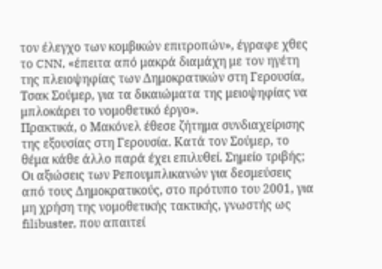τον έλεγχο των κομβικών επιτροπών», έγραφε χθες το CNN, «έπειτα από μακρά διαμάχη με τον ηγέτη της πλειοψηφίας των Δημοκρατικών στη Γερουσία, Τσακ Σούμερ, για τα δικαιώματα της μειοψηφίας να μπλοκάρει το νομοθετικό έργο».
Πρακτικά, ο Μακόνελ έθεσε ζήτημα συνδιαχείρισης της εξουσίας στη Γερουσία. Κατά τον Σούμερ, το θέμα κάθε άλλο παρά έχει επιλυθεί. Σημείο τριβής; Οι αξιώσεις των Ρεπουμπλικανών για δεσμεύσεις από τους Δημοκρατικούς, στο πρότυπο του 2001, για μη χρήση της νομοθετικής τακτικής, γνωστής ως filibuster, που απαιτεί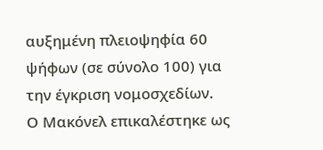αυξημένη πλειοψηφία 60 ψήφων (σε σύνολο 100) για την έγκριση νομοσχεδίων.
Ο Μακόνελ επικαλέστηκε ως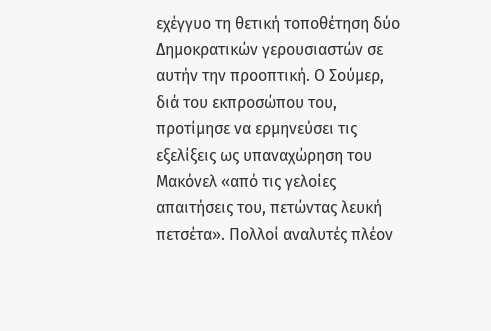εχέγγυο τη θετική τοποθέτηση δύο Δημοκρατικών γερουσιαστών σε αυτήν την προοπτική. Ο Σούμερ, διά του εκπροσώπου του, προτίμησε να ερμηνεύσει τις εξελίξεις ως υπαναχώρηση του Μακόνελ «από τις γελοίες απαιτήσεις του, πετώντας λευκή πετσέτα». Πολλοί αναλυτές πλέον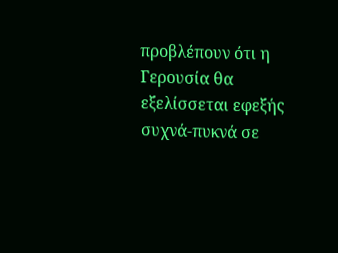προβλέπουν ότι η Γερουσία θα εξελίσσεται εφεξής συχνά-πυκνά σε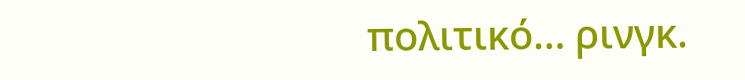πολιτικό… ρινγκ.